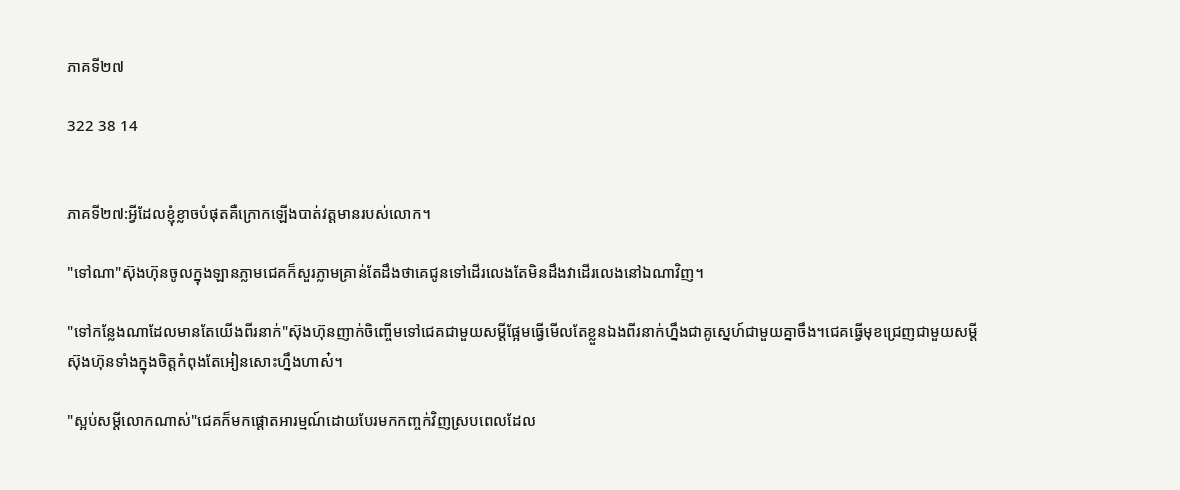ភាគទី២៧

322 38 14


ភាគទី២៧:អ្វីដែលខ្ញុំខ្លាចបំផុតគឺក្រេាកឡើងបាត់វត្តមានរបស់លេាក។

"ទៅណា"ស៊ុងហ៊ុនចូលក្នុងឡានភ្លាមជេគក៏សួរភ្លាមគ្រាន់តែដឹងថាគេជូនទៅដេីរលេងតែមិនដឹងវាដេីរលេងនៅឯណាវិញ។

"ទៅកន្លែងណាដែលមានតែយើងពីរនាក់"ស៊ុងហ៊ុនញាក់ចិញ្ចើមទៅជេគជាមួយសម្តីផ្អែមធ្វើមេីលតែខ្លួនឯងពីរនាក់ហ្នឹងជាគូស្នេហ៍ជាមួយគ្នាចឹង។ជេគធ្វេីមុខជ្រេញជាមួយសម្តីស៊ុងហ៊ុនទាំងក្នុងចិត្តកំពុងតែអៀនសេាះហ្នឹងហាស៎។

"ស្អប់សម្តីលោកណាស់"ជេគក៏មកផ្តេាតអារម្មណ៍ដេាយបែរមកកញ្ចក់វិញស្របពេលដែល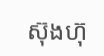ស៊ុងហ៊ុ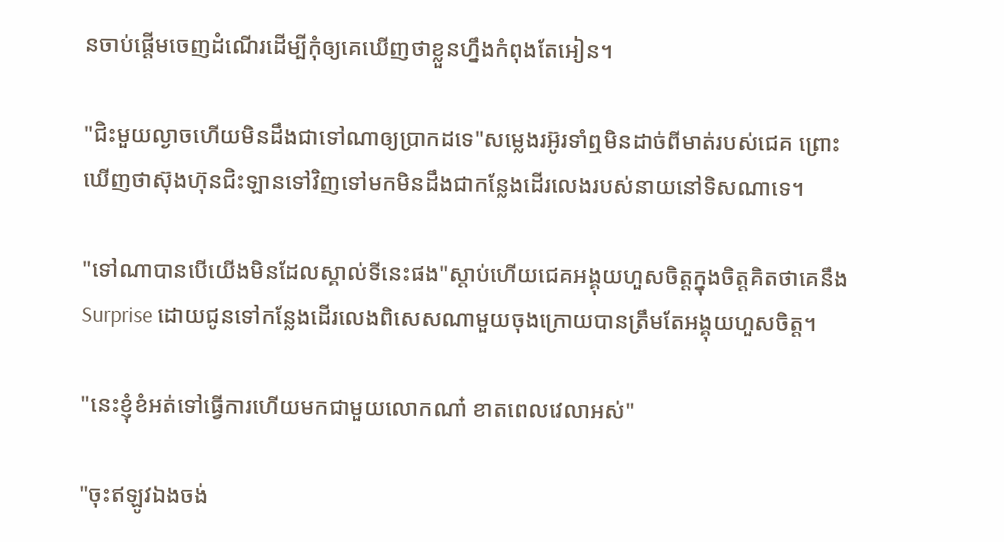នចាប់ផ្តើមចេញដំណើរដេីម្បីកុំឲ្យគេឃើញថាខ្លួនហ្នឹងកំពុងតែអៀន។

"ជិះមួយល្ងាចហើយមិនដឹងជាទៅណាឲ្យប្រាកដទេ"សម្លេងរអ៊ូរទាំឮមិនដាច់ពីមាត់របស់ជេគ ព្រោះឃើញថាស៊ុងហ៊ុនជិះឡានទៅវិញទៅមកមិនដឹងជាកន្លែងដេីរលេងរបស់នាយនៅទិសណាទេ។

"ទៅណាបានបេីយេីងមិនដែលស្គាល់ទីនេះផង"ស្តាប់ហើយជេគអង្គុយហួសចិត្តក្នុងចិត្តគិតថាគេនឹង Surprise ដេាយជូនទៅកន្លែងដេីរលេងពិសេសណាមួយចុងក្រោយបានត្រឹមតែអង្គុយហួសចិត្ត។

"នេះខ្ញុំខំអត់ទៅធ្វើការហេីយមកជាមួយលេាកណា៎ ខាតពេលវេលាអស់"

"ចុះឥឡូវឯងចង់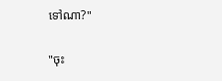ទៅណា?"

"ចុះ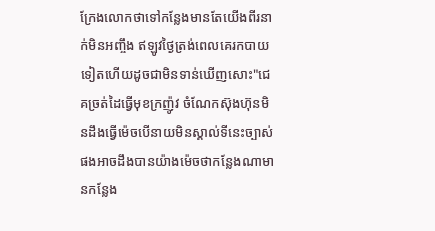ក្រែងលេាកថាទៅកន្លែងមានតែយេីងពីរនាក់មិនអញ្ចឹង ឥឡូវថ្ងៃត្រង់ពេលគេរកបាយទៀតហើយដូចជាមិនទាន់ឃើញសេាះ"ជេគច្រត់ដៃធ្វើមុខក្រញ៉ូវ ចំណែកស៊ុងហ៊ុនមិនដឹងធ្វើម៉េចបេីនាយមិនស្គាល់ទីនេះច្បាស់ផងអាចដឹងបានយ៉ាងម៉េចថាកន្លែងណាមានកន្លែង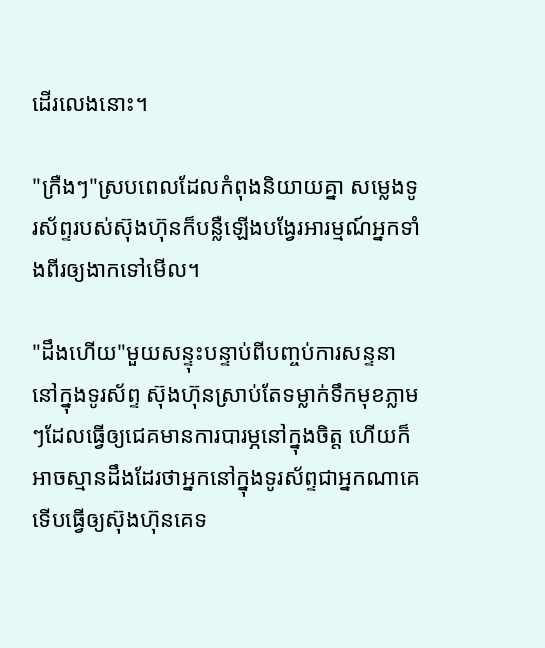ដេីរលេងនេាះ។

"ក្រឺងៗ"ស្របពេលដែលកំពុងនិយាយគ្នា សម្លេងទូរស័ព្ទរបស់ស៊ុងហ៊ុនក៏បន្លឺឡើងបង្វែរអារម្មណ៍អ្នកទាំងពីរឲ្យងាកទៅមេីល។

"ដឹងហើយ"មួយសន្ទុះបន្ទាប់ពីបញ្ចប់ការសន្ទនានៅក្នុងទូរស័ព្ទ ស៊ុងហ៊ុនស្រាប់តែទម្លាក់ទឹកមុខភ្លាមៗដែលធ្វេីឲ្យជេគមានការបារម្ភនៅក្នុងចិត្ត ហើយក៏អាចស្មានដឹងដែរថាអ្នកនៅក្នុងទូរស័ព្ទជាអ្នកណាគេទេីបធ្វើឲ្យស៊ុងហ៊ុនគេទ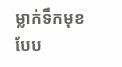ម្លាក់ទឹកមុខបែប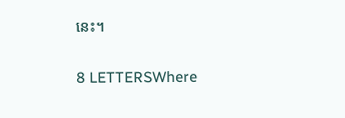នេះ។

8 LETTERSWhere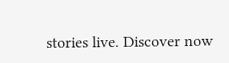stories live. Discover now